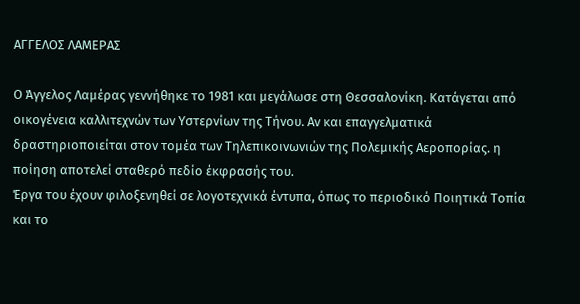ΑΓΓΕΛΟΣ ΛΑΜΕΡΑΣ

Ο Άγγελος Λαμέρας γεννήθηκε το 1981 και μεγάλωσε στη Θεσσαλονίκη. Κατάγεται από οικογένεια καλλιτεχνών των Υστερνίων της Τήνου. Αν και επαγγελματικά δραστηριοποιείται στον τομέα των Τηλεπικοινωνιών της Πολεμικής Αεροπορίας. η ποίηση αποτελεί σταθερό πεδίο έκφρασής του.
Έργα του έχουν φιλοξενηθεί σε λογοτεχνικά έντυπα, όπως το περιοδικό Ποιητικά Τοπία και το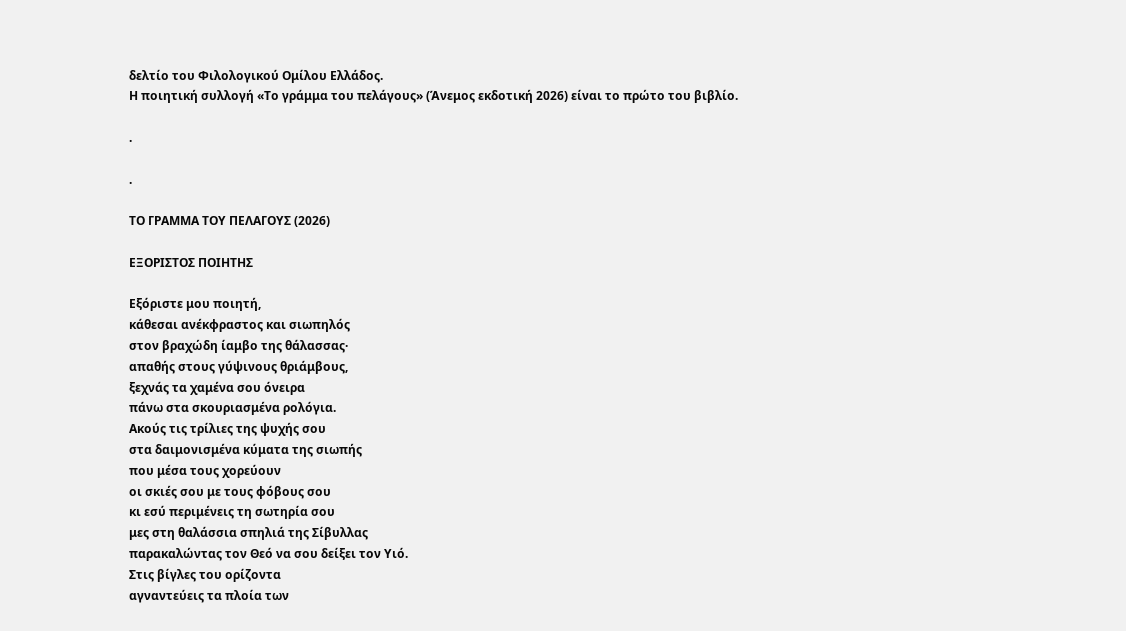δελτίο του Φιλολογικού Ομίλου Ελλάδος.
Η ποιητική συλλογή «Το γράμμα του πελάγους» (Άνεμος εκδοτική 2026) είναι το πρώτο του βιβλίο.

.

.

ΤΟ ΓΡΑΜΜΑ ΤΟΥ ΠΕΛΑΓΟΥΣ (2026)

ΕΞΟΡΙΣΤΟΣ ΠΟΙΗΤΗΣ

Εξόριστε μου ποιητή,
κάθεσαι ανέκφραστος και σιωπηλός
στον βραχώδη ίαμβο της θάλασσας·
απαθής στους γύψινους θριάμβους,
ξεχνάς τα χαμένα σου όνειρα
πάνω στα σκουριασμένα ρολόγια.
Ακούς τις τρίλιες της ψυχής σου
στα δαιμονισμένα κύματα της σιωπής
που μέσα τους χορεύουν
οι σκιές σου με τους φόβους σου
κι εσύ περιμένεις τη σωτηρία σου
μες στη θαλάσσια σπηλιά της Σίβυλλας
παρακαλώντας τον Θεό να σου δείξει τον Υιό.
Στις βίγλες του ορίζοντα
αγναντεύεις τα πλοία των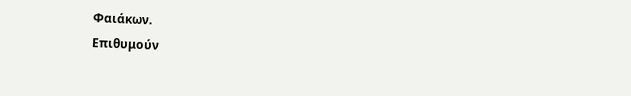Φαιάκων.
Επιθυμούν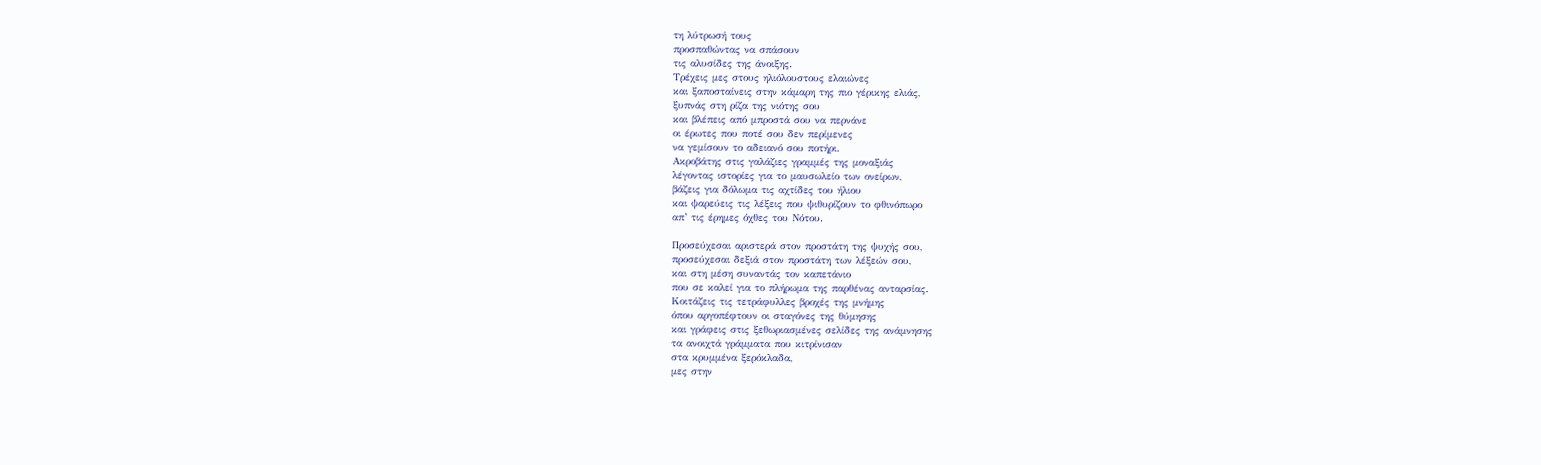τη λύτρωσή τους
προσπαθώντας να σπάσουν
τις αλυσίδες της άνοιξης.
Τρέχεις μες στους ηλιόλουστους ελαιώνες
και ξαποσταίνεις στην κάμαρη της πιο γέρικης ελιάς,
ξυπνάς στη ρίζα της νιότης σου
και βλέπεις από μπροστά σου να περνάνε
οι έρωτες που ποτέ σου δεν περίμενες
να γεμίσουν το αδειανό σου ποτήρι.
Ακροβάτης στις γαλάζιες γραμμές της μοναξιάς
λέγοντας ιστορίες για το μαυσωλείο των ονείρων,
βάζεις για δόλωμα τις αχτίδες του ήλιου
και ψαρεύεις τις λέξεις που ψιθυρίζουν το φθινόπωρο
απ’ τις έρημες όχθες του Νότου.

Προσεύχεσαι αριστερά στον προστάτη της ψυχής σου,
προσεύχεσαι δεξιά στον προστάτη των λέξεών σου,
και στη μέση συναντάς τον καπετάνιο
που σε καλεί για το πλήρωμα της παρθένας ανταρσίας.
Κοιτάζεις τις τετράφυλλες βροχές της μνήμης
όπου αργοπέφτουν οι σταγόνες της θύμησης
και γράφεις στις ξεθωριασμένες σελίδες της ανάμνησης
τα ανοιχτά γράμματα που κιτρίνισαν
στα κρυμμένα ξερόκλαδα,
μες στην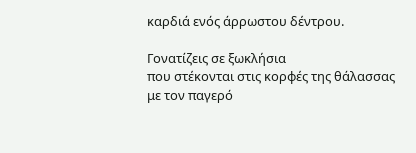καρδιά ενός άρρωστου δέντρου.

Γονατίζεις σε ξωκλήσια
που στέκονται στις κορφές της θάλασσας
με τον παγερό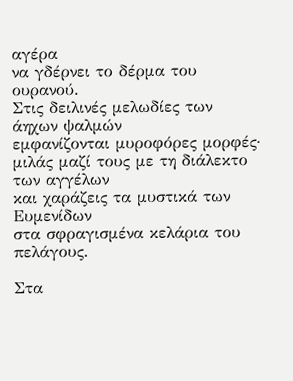αγέρα
να γδέρνει το δέρμα του ουρανού.
Στις δειλινές μελωδίες των άηχων ψαλμών
εμφανίζονται μυροφόρες μορφές·
μιλάς μαζί τους με τη διάλεκτο των αγγέλων
και χαράζεις τα μυστικά των Ευμενίδων
στα σφραγισμένα κελάρια του πελάγους.

Στα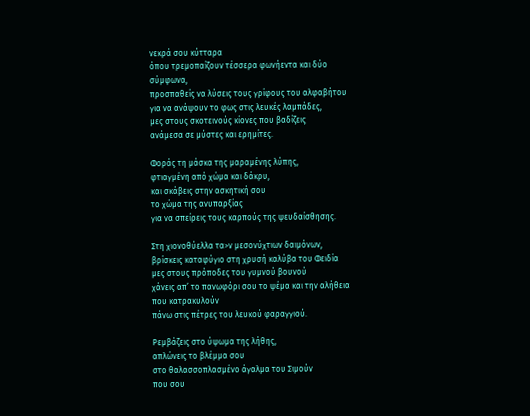νεκρά σου κύτταρα
όπου τρεμοπαίζουν τέσσερα φωνήεντα και δύο σύμφωνα,
προσπαθείς να λύσεις τους γρίφους του αλφαβήτου
για να ανάψουν το φως στις λευκές λαμπάδες,
μες στους σκοτεινούς κίονες που βαδίζεις
ανάμεσα σε μύστες και ερημίτες.

Φοράς τη μάσκα της μαραμένης λύπης,
φτιαγμένη από χώμα και δάκρυ,
και σκάβεις στην ασκητική σου
το χώμα της ανυπαρξίας
για να σπείρεις τους καρπούς της ψευδαίσθησης.

Στη χιονοθύελλα τα>ν μεσονύχτιων δαιμόνων,
βρίσκεις καταφύγιο στη χρυσή καλύβα του Φειδία
μες στους πρόποδες του γυμνού βουνού
χάνεις απ’ το πανωφόρι σου το ψέμα και την αλήθεια
που κατρακυλούν
πάνω στις πέτρες του λευκού φαραγγιού.

Ρεμβάζεις στο ύψωμα της λήθης,
απλώνεις το βλέμμα σου
στο θαλασσοπλασμένο άγαλμα του Σιμούν
που σου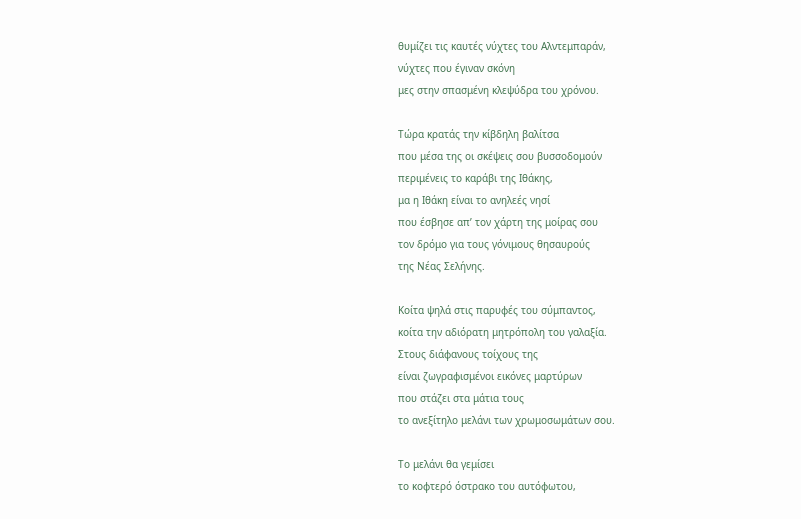θυμίζει τις καυτές νύχτες του Αλντεμπαράν,
νύχτες που έγιναν σκόνη
μες στην σπασμένη κλεψύδρα του χρόνου.

Τώρα κρατάς την κίβδηλη βαλίτσα
που μέσα της οι σκέψεις σου βυσσοδομούν
περιμένεις το καράβι της Ιθάκης,
μα η Ιθάκη είναι το ανηλεές νησί
που έσβησε απ’ τον χάρτη της μοίρας σου
τον δρόμο για τους γόνιμους θησαυρούς
της Νέας Σελήνης.

Κοίτα ψηλά στις παρυφές του σύμπαντος,
κοίτα την αδιόρατη μητρόπολη του γαλαξία.
Στους διάφανους τοίχους της
είναι ζωγραφισμένοι εικόνες μαρτύρων
που στάζει στα μάτια τους
το ανεξίτηλο μελάνι των χρωμοσωμάτων σου.

Το μελάνι θα γεμίσει
το κοφτερό όστρακο του αυτόφωτου,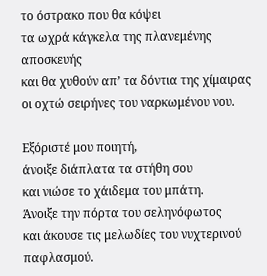το όστρακο που θα κόψει
τα ωχρά κάγκελα της πλανεμένης αποσκευής
και θα χυθούν απ’ τα δόντια της χίμαιρας
οι οχτώ σειρήνες του ναρκωμένου νου.

Εξόριστέ μου ποιητή,
άνοιξε διάπλατα τα στήθη σου
και νιώσε το χάιδεμα του μπάτη.
Άνοιξε την πόρτα του σεληνόφωτος
και άκουσε τις μελωδίες του νυχτερινού παφλασμού.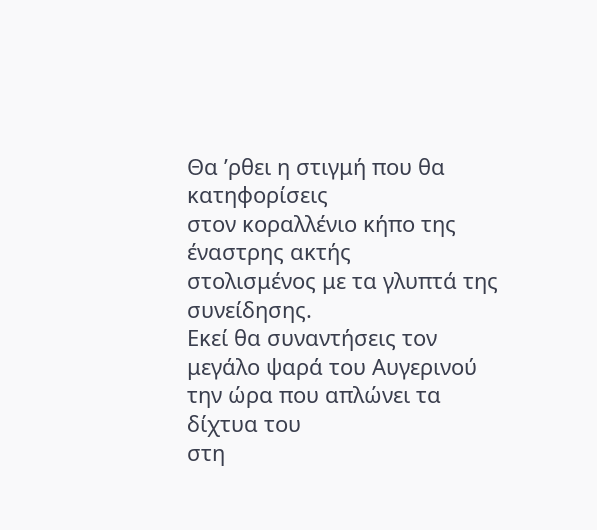Θα ’ρθει η στιγμή που θα κατηφορίσεις
στον κοραλλένιο κήπο της έναστρης ακτής
στολισμένος με τα γλυπτά της συνείδησης.
Εκεί θα συναντήσεις τον μεγάλο ψαρά του Αυγερινού
την ώρα που απλώνει τα δίχτυα του
στη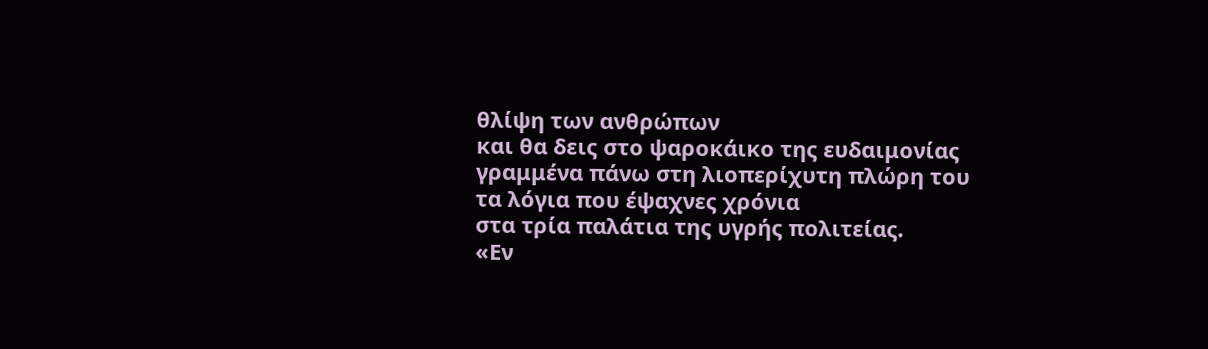θλίψη των ανθρώπων
και θα δεις στο ψαροκάικο της ευδαιμονίας
γραμμένα πάνω στη λιοπερίχυτη πλώρη του
τα λόγια που έψαχνες χρόνια
στα τρία παλάτια της υγρής πολιτείας.
«Εν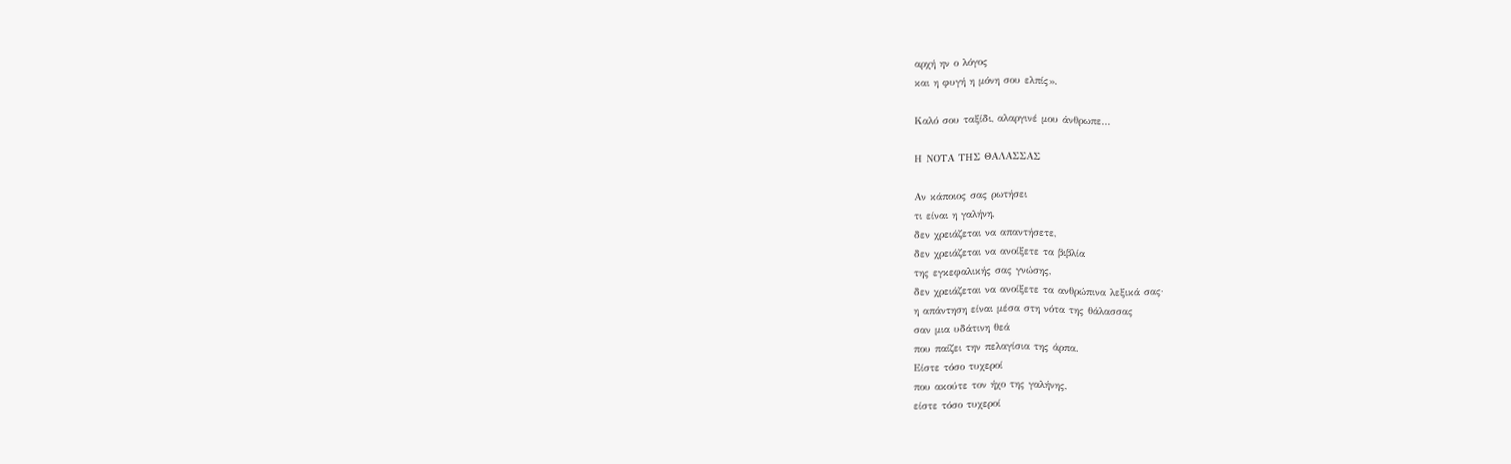αρχή ην ο λόγος
και η φυγή η μόνη σου ελπίς».

Καλό σου ταξίδι, αλαργινέ μου άνθρωπε…

Η ΝΟΤΑ ΤΗΣ ΘΑΛΑΣΣΑΣ

Αν κάποιος σας ρωτήσει
τι είναι η γαλήνη,
δεν χρειάζεται να απαντήσετε,
δεν χρειάζεται να ανοίξετε τα βιβλία
της εγκεφαλικής σας γνώσης,
δεν χρειάζεται να ανοίξετε τα ανθρώπινα λεξικά σας·
η απάντηση είναι μέσα στη νότα της θάλασσας
σαν μια υδάτινη θεά
που παίζει την πελαγίσια της άρπα.
Είστε τόσο τυχεροί
που ακούτε τον ήχο της γαλήνης,
είστε τόσο τυχεροί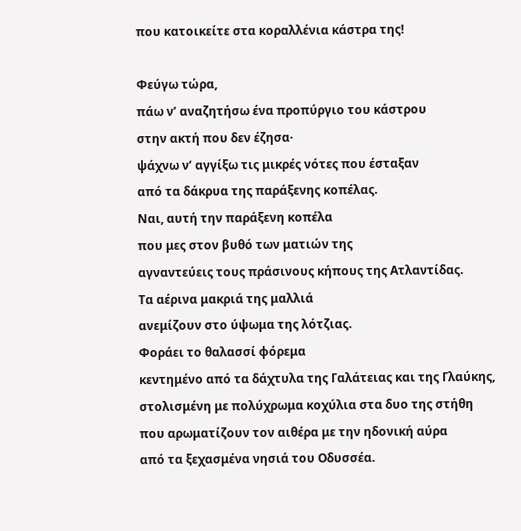που κατοικείτε στα κοραλλένια κάστρα της!

Φεύγω τώρα,
πάω ν’ αναζητήσω ένα προπύργιο του κάστρου
στην ακτή που δεν έζησα·
ψάχνω ν’ αγγίξω τις μικρές νότες που έσταξαν
από τα δάκρυα της παράξενης κοπέλας.
Ναι, αυτή την παράξενη κοπέλα
που μες στον βυθό των ματιών της
αγναντεύεις τους πράσινους κήπους της Ατλαντίδας.
Τα αέρινα μακριά της μαλλιά
ανεμίζουν στο ύψωμα της λότζιας.
Φοράει το θαλασσί φόρεμα
κεντημένο από τα δάχτυλα της Γαλάτειας και της Γλαύκης,
στολισμένη με πολύχρωμα κοχύλια στα δυο της στήθη
που αρωματίζουν τον αιθέρα με την ηδονική αύρα
από τα ξεχασμένα νησιά του Οδυσσέα.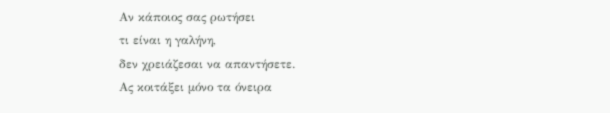Αν κάποιος σας ρωτήσει
τι είναι η γαλήνη,
δεν χρειάζεσαι να απαντήσετε.
Ας κοιτάξει μόνο τα όνειρα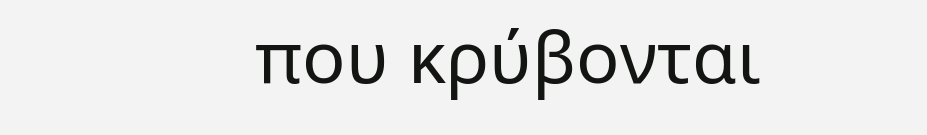που κρύβονται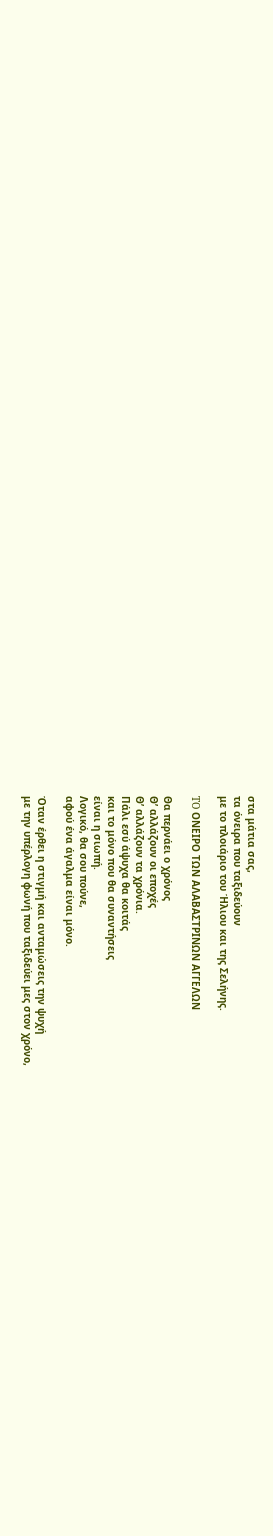στα μάτια σας,
τα όνειρα που ταξιδεύουν
με το πλοιάριο του Ήλιου και της Σελήνης.

TO ΟΝΕΙΡΟ ΤΩΝ ΑΛΑΒΑΣΤΡΙΝΩΝ ΑΓΓΕΛΩΝ

Θα περνάει ο χρόνος
Θ’ αλλάζουν οι εποχές
Θ’ αλλάζουν τα χρόνια.
Πάλι εσύ άψυχα θα κοιτάς
και το μόνο που θα συναντήσεις
είναι η σιωπή.
Λογικό, θα σου πούνε,
αφού ένα άγαλμα είναι μόνο.

Όταν έρθει η στιγμή και ανταμώσεις την ψυχή
με την υπέρλογη φωνή που ταξιδεύει μες στον χρόνο,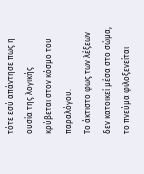τότε εσύ απάντησε πως η ουσία της λογικής
κρύβεται στον κόσμο του παραλόγου.
Το άκτιστο φως των λέξεων
δεν κατοικεί μέσα στο σώμα,
το πνεύμα φιλοξενείται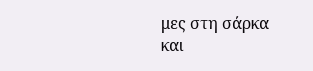μες στη σάρκα
και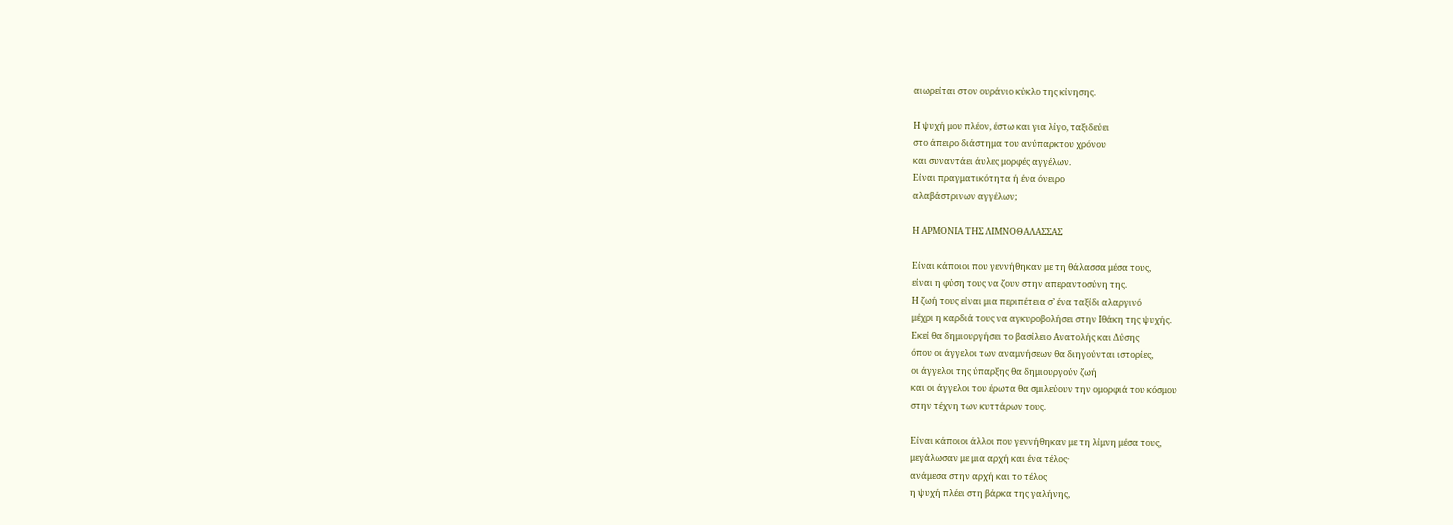αιωρείται στον ουράνιο κύκλο της κίνησης.

Η ψυχή μου πλέον, έστω και για λίγο, ταξιδεύει
στο άπειρο διάστημα του ανύπαρκτου χρόνου
και συναντάει άυλες μορφές αγγέλων.
Είναι πραγματικότητα ή ένα όνειρο
αλαβάστρινων αγγέλων;

Η ΑΡΜΟΝΙΑ ΤΗΣ ΛΙΜΝΟΘΑΛΑΣΣΑΣ

Είναι κάποιοι που γεννήθηκαν με τη θάλασσα μέσα τους,
είναι η φύση τους να ζουν στην απεραντοσύνη της.
Η ζωή τους είναι μια περιπέτεια σ’ ένα ταξίδι αλαργινό
μέχρι η καρδιά τους να αγκυροβολήσει στην Ιθάκη της ψυχής.
Εκεί θα δημιουργήσει το βασίλειο Ανατολής και Δύσης
όπου οι άγγελοι των αναμνήσεων θα διηγούνται ιστορίες,
οι άγγελοι της ύπαρξης θα δημιουργούν ζωή
και οι άγγελοι του έρωτα θα σμιλεύουν την ομορφιά του κόσμου
στην τέχνη των κυττάρων τους.

Είναι κάποιοι άλλοι που γεννήθηκαν με τη λίμνη μέσα τους,
μεγάλωσαν με μια αρχή και ένα τέλος·
ανάμεσα στην αρχή και το τέλος
η ψυχή πλέει στη βάρκα της γαλήνης,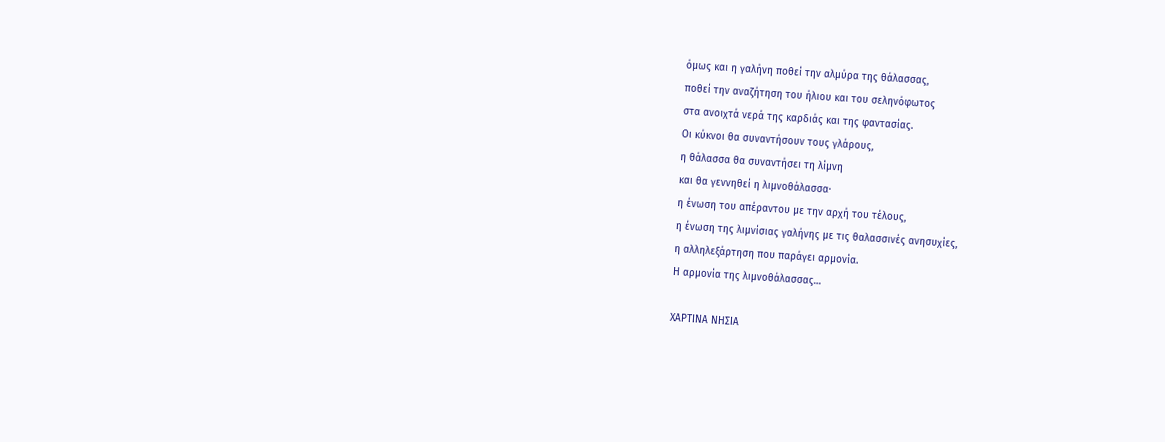όμως και η γαλήνη ποθεί την αλμύρα της θάλασσας,
ποθεί την αναζήτηση του ήλιου και του σεληνόφωτος
στα ανοιχτά νερά της καρδιάς και της φαντασίας.
Οι κύκνοι θα συναντήσουν τους γλάρους,
η θάλασσα θα συναντήσει τη λίμνη
και θα γεννηθεί η λιμνοθάλασσα·
η ένωση του απέραντου με την αρχή του τέλους,
η ένωση της λιμνίσιας γαλήνης με τις θαλασσινές ανησυχίες,
η αλληλεξάρτηση που παράγει αρμονία.
Η αρμονία της λιμνοθάλασσας…

ΧΑΡΤΙΝΑ ΝΗΣΙΑ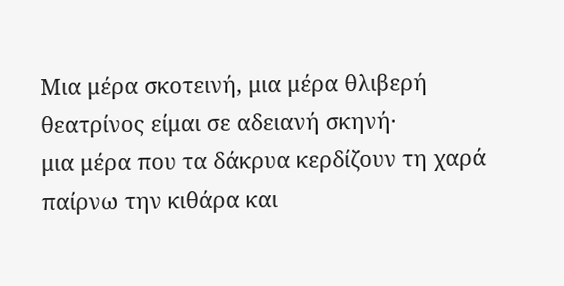Μια μέρα σκοτεινή, μια μέρα θλιβερή
θεατρίνος είμαι σε αδειανή σκηνή·
μια μέρα που τα δάκρυα κερδίζουν τη χαρά
παίρνω την κιθάρα και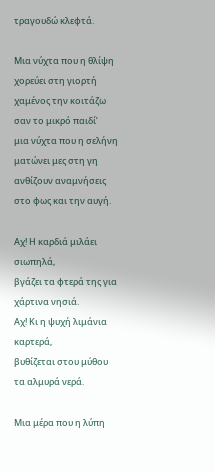τραγουδώ κλεφτά.

Μια νύχτα που η θλίψη χορεύει στη γιορτή
χαμένος την κοιτάζω σαν το μικρό παιδί’
μια νύχτα που η σελήνη ματώνει μες στη γη
ανθίζουν αναμνήσεις στο φως και την αυγή.

Αχ! Η καρδιά μιλάει σιωπηλά,
βγάζει τα φτερά της για χάρτινα νησιά.
Αχ! Κι η ψυχή λιμάνια καρτερά,
βυθίζεται στου μύθου τα αλμυρά νερά.

Μια μέρα που η λύπη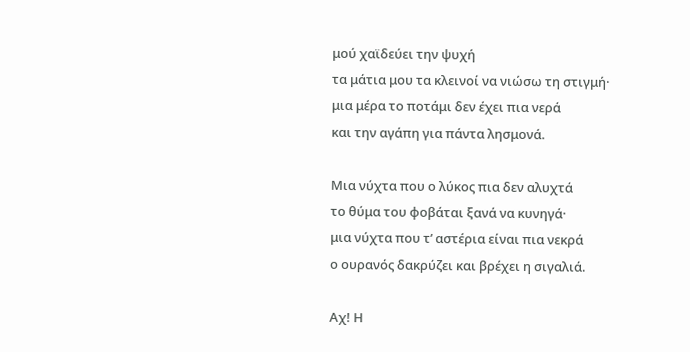μού χαϊδεύει την ψυχή
τα μάτια μου τα κλεινοί να νιώσω τη στιγμή·
μια μέρα το ποτάμι δεν έχει πια νερά
και την αγάπη για πάντα λησμονά.

Μια νύχτα που ο λύκος πια δεν αλυχτά
το θύμα του φοβάται ξανά να κυνηγά·
μια νύχτα που τ’ αστέρια είναι πια νεκρά
ο ουρανός δακρύζει και βρέχει η σιγαλιά.

Αχ! Η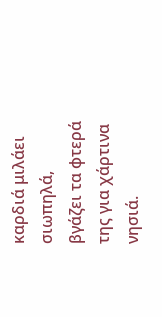καρδιά μιλάει σιωπηλά,
βγάζει τα φτερά της για χάρτινα νησιά.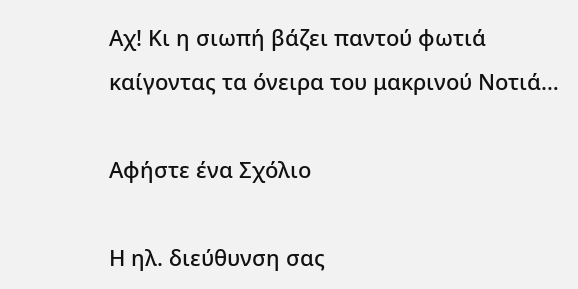Αχ! Κι η σιωπή βάζει παντού φωτιά
καίγοντας τα όνειρα του μακρινού Νοτιά…

Αφήστε ένα Σχόλιο

Η ηλ. διεύθυνση σας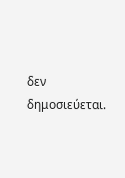δεν δημοσιεύεται.